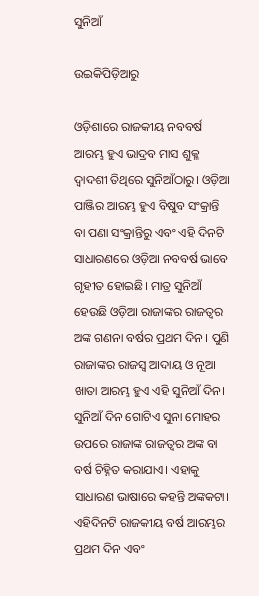ସୁନିଆଁ

ଉଇକିପିଡ଼ିଆ‌ରୁ

ଓଡ଼ିଶାରେ ରାଜକୀୟ ନବବର୍ଷ ଆରମ୍ଭ ହୁଏ ଭାଦ୍ରବ ମାସ ଶୁକ୍ଳ ଦ୍ୱାଦଶୀ ତିଥିରେ ସୁନିଆଁଠାରୁ। ଓଡ଼ିଆ ପାଞ୍ଜିର ଆରମ୍ଭ ହୁଏ ବିଷୁବ ସଂକ୍ରାନ୍ତି ବା ପଣା ସଂକ୍ରାନ୍ତିରୁ ଏବଂ ଏହି ଦିନଟି ସାଧାରଣରେ ଓଡ଼ିଆ ନବବର୍ଷ ଭାବେ ଗୃହୀତ ହୋଇଛି। ମାତ୍ର ସୁନିଆଁ ହେଉଛି ଓଡ଼ିଆ ରାଜାଙ୍କର ରାଜତ୍ୱର ଅଙ୍କ ଗଣନା ବର୍ଷର ପ୍ରଥମ ଦିନ । ପୁଣି ରାଜାଙ୍କର ରାଜସ୍ୱ ଆଦାୟ ଓ ନୂଆ ଖାତା ଆରମ୍ଭ ହୁଏ ଏହି ସୁନିଆଁ ଦିନ। ସୁନିଆଁ ଦିନ ଗୋଟିଏ ସୁନା ମୋହର ଉପରେ ରାଜାଙ୍କ ରାଜତ୍ୱର ଅଙ୍କ ବା ବର୍ଷ ଚିହ୍ନିତ କରାଯାଏ। ଏହାକୁ ସାଧାରଣ ଭାଷାରେ କହନ୍ତି ଅଙ୍କକଟା। ଏହିଦିନଟି ରାଜକୀୟ ବର୍ଷ ଆରମ୍ଭର ପ୍ରଥମ ଦିନ ଏବଂ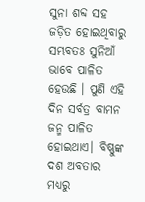ସୁନା ଶବ୍ଦ ସହ ଜଡ଼ିତ ହୋଇଥିବାରୁ ସମ୍ଭବତଃ ସୁନିଆଁ ଭାବେ ପାଳିତ ହେଉଛି । ପୁଣି ଏହି ଦିନ ସର୍ବତ୍ର ବାମନ ଜନ୍ମ ପାଳିତ ହୋଇଥାଏ। ବିଷ୍ଣୁଙ୍କ ଦଶ ଅବତାର ମଧ୍ୟରୁ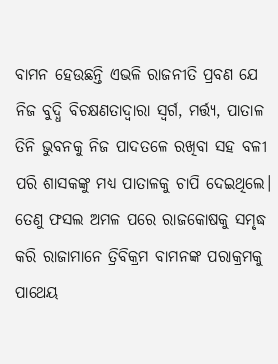ବାମନ ହେଉଛନ୍ତି ଏଭଳି ରାଜନୀତି ପ୍ରବଣ ଯେ ନିଜ ବୁଦ୍ଧି ବିଚକ୍ଷଣତାଦ୍ୱାରା ସ୍ୱର୍ଗ, ମର୍ତ୍ତ୍ୟ, ପାତାଳ ତିନି ଭୁବନକୁ ନିଜ ପାଦତଳେ ରଖିବା ସହ ବଳୀ ପରି ଶାସକଙ୍କୁ ମଧ୍ୟ ପାତାଳକୁ ଚାପି ଦେଇଥିଲେ। ତେଣୁ ଫସଲ ଅମଳ ପରେ ରାଜକୋଷକୁ ସମୃଦ୍ଧ କରି ରାଜାମାନେ ତ୍ରିବିକ୍ରମ ବାମନଙ୍କ ପରାକ୍ରମକୁ ପାଥେୟ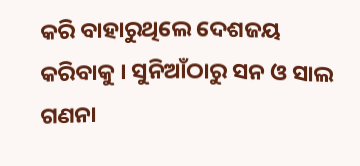କରି ବାହାରୁଥିଲେ ଦେଶଜୟ କରିବାକୁ । ସୁନିଆଁଠାରୁ ସନ ଓ ସାଲ ଗଣନା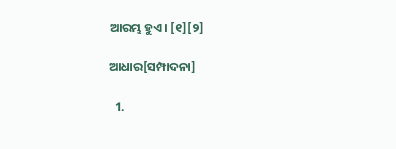ଆରମ୍ଭ ହୁଏ। [୧][୨]

ଆଧାର[ସମ୍ପାଦନା]

  1.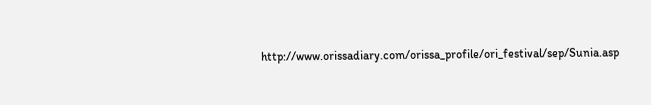http://www.orissadiary.com/orissa_profile/ori_festival/sep/Sunia.asp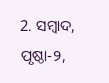2. ସମ୍ବାଦ, ପୃଷ୍ଠା-୨,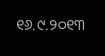୧୬.୯.୨୦୧୩